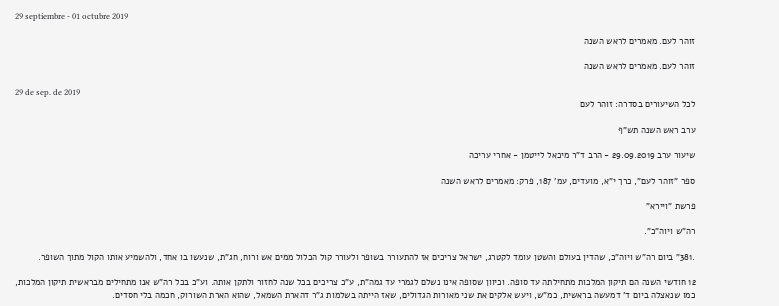29 septiembre - 01 octubre 2019

זוהר לעם. מאמרים לראש השנה

זוהר לעם. מאמרים לראש השנה

29 de sep. de 2019
לכל השיעורים בסדרה: זוהר לעם

ערב ראש השנה תש"ף

שיעור ערב 29.09.2019 - הרב ד"ר מיכאל לייטמן - אחרי עריכה

ספר "זוהר לעם", כרך י"א, מועדים, עמ' 187, פרק: מאמרים לראש השנה

פרשת "ויירא"

רה"ש ויוה"כ".

.381" ביום רה"ש ויוה"כ, שהדין בעולם והשטן עומד לקטרג, ישראל צריכים אז להתעורר בשופר ולעורר קול הכלול ממים אש ורוח, חג"ת, שנעשו בו אחד, ולהשמיע אותו הקול מתוך השופר.

12 חודשי השנה הם תיקון המלכות מתחילתה עד סופה. וכיוון שסופה אינו נשלם לגמרי עד גמה"ת, ע"כ צריכים בכל שנה לחזור ולתקן אותה. וע"כ בכל רה"ש אנו מתחילים מבראשית תיקון המלכות, כמו שנאצלה ביום ד' דמעשה בראשית, כמ"ש, ויעש אלקים את שני מאורות הגדולים, שאז הייתה בשלמות ג"ר דהארת השמאל, שהוא הארת השורוק, חכמה בלי חסדים.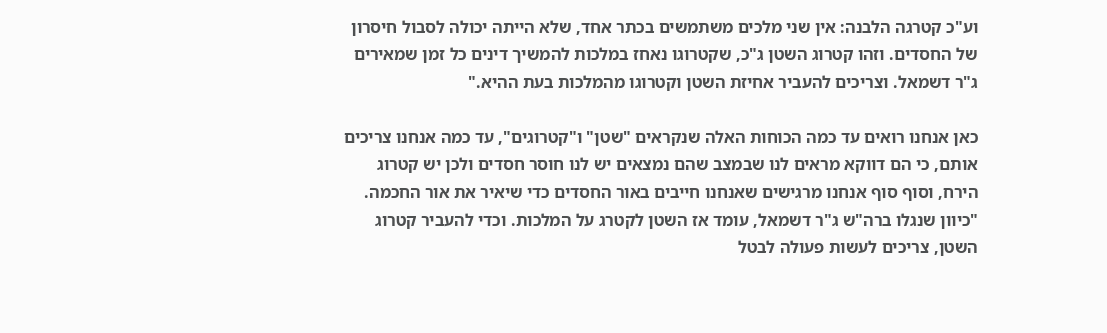וע"כ קטרגה הלבנה: אין שני מלכים משתמשים בכתר אחד, שלא הייתה יכולה לסבול חיסרון של החסדים. וזהו קטרוג השטן ג"כ, שקטרוגו נאחז במלכות להמשיך דינים כל זמן שמאירים ג"ר דשמאל. וצריכים להעביר אחיזת השטן וקטרוגו מהמלכות בעת ההיא."

כאן אנחנו רואים עד כמה הכוחות האלה שנקראים "שטן" ו"קטרוגים", עד כמה אנחנו צריכים אותם, כי הם דווקא מראים לנו שבמצב שהם נמצאים יש לנו חוסר חסדים ולכן יש קטרוג הירח, וסוף סוף אנחנו מרגישים שאנחנו חייבים באור החסדים כדי שיאיר את אור החכמה. "כיוון שנגלו ברה"ש ג"ר דשמאל, עומד אז השטן לקטרג על המלכות. וכדי להעביר קטרוג השטן, צריכים לעשות פעולה לבטל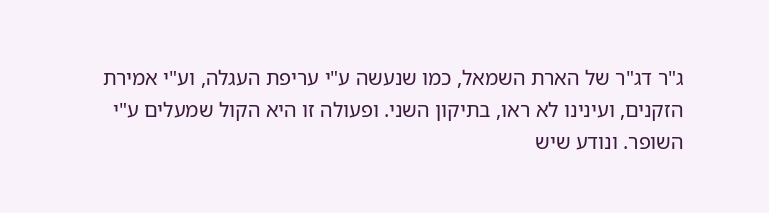ג"ר דג"ר של הארת השמאל, כמו שנעשה ע"י עריפת העגלה, וע"י אמירת הזקנים, ועינינו לא ראו, בתיקון השני. ופעולה זו היא הקול שמעלים ע"י השופר. ונודע שיש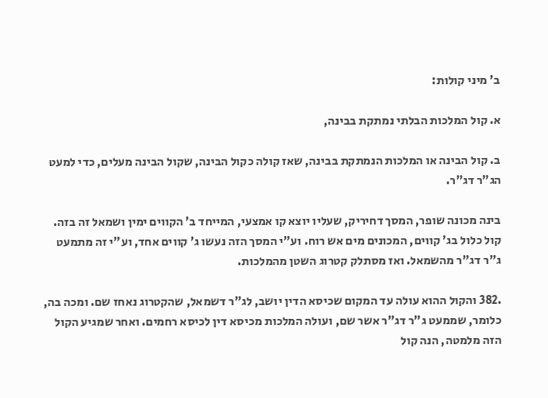ב' מיני קולות:

א. קול המלכות הבלתי נמתקת בבינה,

ב. קול הבינה או המלכות הנמתקת בבינה, שאז קולה כקול הבינה, שקול הבינה מעלים, כדי למעט הג"ר דג"ר.

בינה מכונה שופר, המסך דחיריק, שעליו יוצא קו אמצעי, המייחד ב' הקווים ימין ושמאל זה בזה. קול כלול בג' קווים, המכונים מים אש רוח. וע"י המסך הזה נעשו ג' קווים אחד, וע"י זה מתמעט ג"ר דג"ר מהשמאל. ואז מסתלק קטרוג השטן מהמלכות.

.382 והקול ההוא עולה עד המקום שכיסא הדין יושב, לג"ר דשמאל, שהקטרוג נאחז שם. ומכה בה, כלומר, שממעט ג"ר דג"ר אשר שם, ועולה המלכות מכיסא דין לכיסא רחמים. ואחר שמגיע הקול הזה מלמטה, הנה קול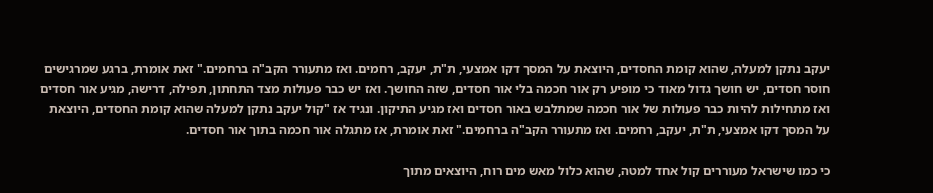יעקב נתקן למעלה, שהוא קומת החסדים, היוצאת על המסך דקו אמצעי, ת"ת, יעקב, רחמים. ואז מתעורר הקב"ה ברחמים." זאת אומרת, ברגע שמרגישים חוסר חסדים, יש חושך גדול מאוד כי מופיע רק אור חכמה בלי אור חסדים, שזה החושך. ואז יש כבר פעולות מצד התחתון, תפילה, דרישה, מגיע אור חסדים ואז מתחילות להיות כבר פעולות של אור חכמה שמתלבש באור חסדים ואז מגיע התיקון. ונגיד אז "קול יעקב נתקן למעלה שהוא קומת החסדים, היוצאת על המסך דקו אמצעי, ת"ת, יעקב, רחמים. ואז מתעורר הקב"ה ברחמים." זאת אומרת, אז מתגלה אור חכמה בתוך אור חסדים.

כי כמו שישראל מעוררים קול אחד למטה, שהוא כלול מאש מים רוח, היוצאים מתוך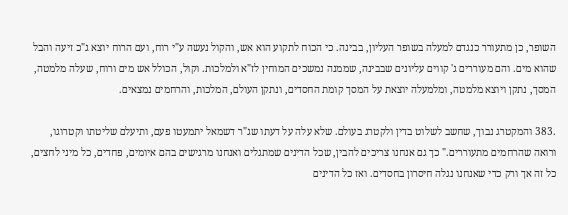השופר, כן מתעורר כנגדם למעלה בשופר העליון, בבינה. כי הכוח לתקוע הוא אש, והקול נעשה ע"י רוח, ועם הרוח יוצא ג"כ זיעה והבל שהוא מים. והם מעוררים ג' קווים עליונים שבבינה, שממנה נמשכים המוחין לז"א ולמלכות. וקול, הכולל אש מים ורוח, שעלה מלמטה, המסך, נתקן ויוצא מלמטה, ומלמעלה יוצאת על המסך קומת החסדים, ונתקן העולם, המלכות, והרחמים נמצאים.

.383 והמקטרג נבוך, שחשב לשלוט בדין ולקטרג בעולם. שלא עלה על דעתו שג"ר דשמאל יתמעטו פעם, ותיעלם שליטתו וקטרוגו, ורואה שהרחמים מתעוררים." כך גם אנחנו צריכים להבין, שכל הדינים שמתגלים ואנחנו מרגישים בהם איומים, פחדים, כל מיני לחצים, כל זה אך ורק כדי שאנחנו נגלה חיסרון בחסדים. ואז כל הדינים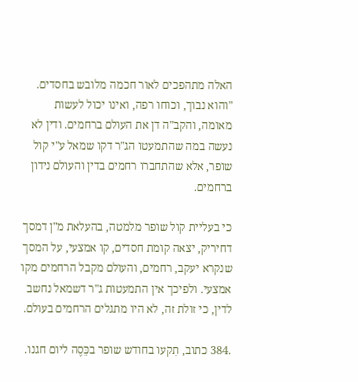האלה מתהפכים לאור חכמה מלובש בחסדים. "והוא נבוך, וכוחו רפה, ואינו יכול לעשות מאומה, והקב"ה דן את העולם ברחמים. ודין לא נעשה במה שהתמעטו הג"ר דקו שמאל ע"י קול שופר, אלא שהתחברו רחמים בדין והעולם נידון ברחמים.

כי בעליית קול שופר מלמטה, בהעלאת מ"ן דמסך דחיריק, יצאה קומת חסדים, קו אמצעי, על המסך שנקרא יעקב, רחמים, והעולם מקבל הרחמים מקו אמצעי. ולפיכך אין התמעטות ג"ר דשמאל נחשב לדין, כי זולת זה, לא היו מתגלים הרחמים בעולם.

.384 כתוב, תִקעו בחודש שופר בכֵּסֶה ליום חגנו.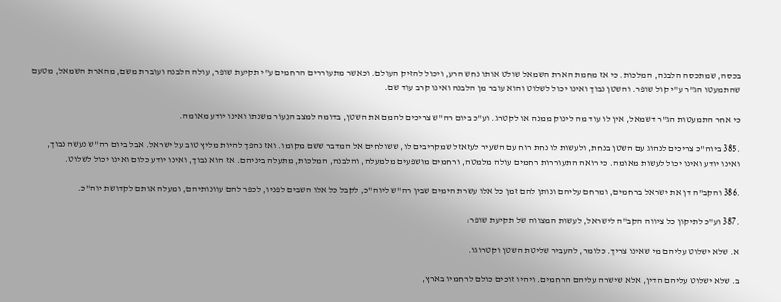בכסה, שמתכסה הלבנה, המלכות. כי אז מחמת הארת השמאל שולט אותו נחש הרע, ויכול להזיק העולם. וכאשר מתעוררים הרחמים ע"י תקיעת שופר, עולה הלבנה ועוברת משם, מהארת השמאל, מטעם שהתמעטו הג"ר ע"י קול שופר. והשטן נבוך ואינו יכול לשלוט והוא עובר מן הלבנה ואינו קרב עוד שם.

כי אחר התמעטות הג"ר דשמאל, אין לו עוד מה לינוק ממנה או לקטרג. וע"כ ביום רה"ש צריכים להמם את השטן, בדומה למצב הנֵעוֹר משנתו ואינו יודע מאומה.

.385 ביוה"כ צריכים לנהוג עם השטן בנחת, ולעשות לו נחת רוח עם השעיר לעזאזל שמקריבים לו, ששולחים אל המדבר ששם מקומו. ואז נהפך להיות מליץ טוב על ישראל. אבל ביום רה"ש נעשה נבוך, ואינו יודע ואינו יכול לעשות מאומה. כי רואה התעוררות רחמים עולה מלמטה, ורחמים מושפעים מלמעלה, והלבנה, המלכות, מתעלה ביניהם. אז הוא נבוך, ואינו יודע כלום ואינו יכול לשלוט.

.386 והקב"ה דן את ישראל ברחמים, ומרחם עליהם ונותן להם זמן כל אלו עשרת הימים שבין רה"ש ליוה"כ, לקבל כל אלו השבים לפניו, לכפר להם עוונותיהם, ומעלה אותם לקדושת יוה"כ.

.387 וע"כ לתיקון כל ציווה הקב"ה לישראל, לעשות המצווה של תקיעת שופר:

א. שלא ישלוט עליהם מי שאינו צריך. כלומר, להעביר שליטת השטן וקטרוגו.

ב. שלא ישלוט עליהם הדין, אלא שישרה עליהם הרחמים. ויהיו זוכים כולם לרחמיו בארץ,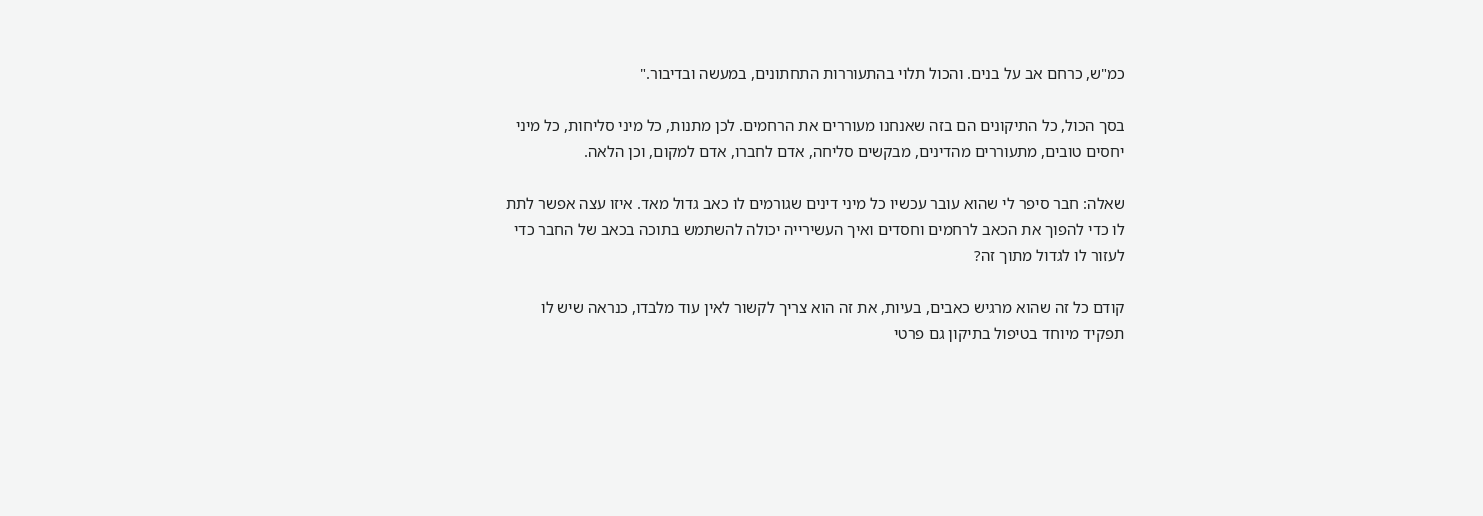כמ"ש, כרחם אב על בנים. והכול תלוי בהתעוררות התחתונים, במעשה ובדיבור."

בסך הכול, כל התיקונים הם בזה שאנחנו מעוררים את הרחמים. לכן מתנות, כל מיני סליחות, כל מיני יחסים טובים, מתעוררים מהדינים, מבקשים סליחה, אדם לחברו, אדם למקום, וכן הלאה.

שאלה: חבר סיפר לי שהוא עובר עכשיו כל מיני דינים שגורמים לו כאב גדול מאד. איזו עצה אפשר לתת לו כדי להפוך את הכאב לרחמים וחסדים ואיך העשירייה יכולה להשתמש בתוכה בכאב של החבר כדי לעזור לו לגדול מתוך זה?

קודם כל זה שהוא מרגיש כאבים, בעיות, את זה הוא צריך לקשור לאין עוד מלבדו, כנראה שיש לו תפקיד מיוחד בטיפול בתיקון גם פרטי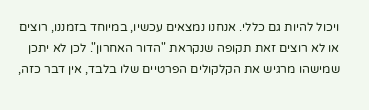ויכול להיות גם כללי. אנחנו נמצאים עכשיו, במיוחד בזמננו, רוצים או לא רוצים זאת תקופה שנקראת "הדור האחרון". לכן לא יתכן שמישהו מרגיש את הקלקולים הפרטיים שלו בלבד, אין דבר כזה,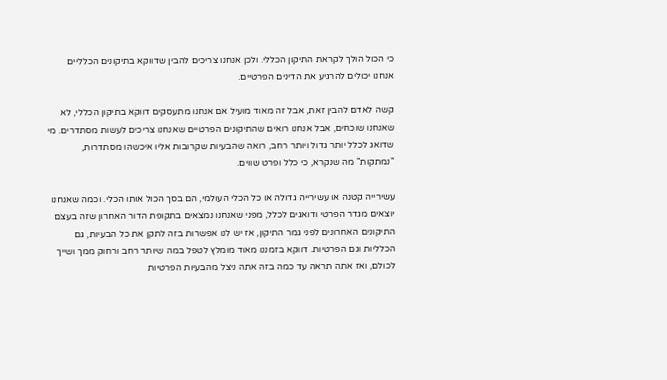כי הכול הולך לקראת התיקון הכללי. ולכן אנחנו צריכים להבין שדווקא בתיקונים הכלליים אנחנו יכולים להרגיע את הדינים הפרטיים.

קשה לאדם להבין זאת, אבל זה מאוד מועיל אם אנחנו מתעסקים דווקא בתיקון הכללי, לא שאנחנו שוכחים, אבל אנחנו רואים שהתיקונים הפרטיים שאנחנו צריכים לעשות מסתדרים. מי שדואג לכלל יותר גדול ויותר רחב, רואה שהבעיות שקרובות אליו איכשהו מסתדרות, "נמתקות" מה שנקרא, כי כלל ופרט שווים.

עשירייה קטנה או עשירייה גדולה או כל הכלי העולמי, הם בסך הכול אותו הכלי. וכמה שאנחנו יוצאים מגדר הפרטי ודואגים לכלל, מפני שאנחנו נמצאים בתקופת הדור האחרון שזה בעצם התיקונים האחרונים לפני גמר התיקון, אז יש לנו אפשרות בזה לתקן את כל הבעיות, גם הכלליות וגם הפרטיות. דווקא בזמננו מאוד מומלץ לטפל במה שיותר רחב ורחוק ממך ושייך לכולם, ואז אתה תראה עד כמה בזה אתה ניצל מהבעיות הפרטיות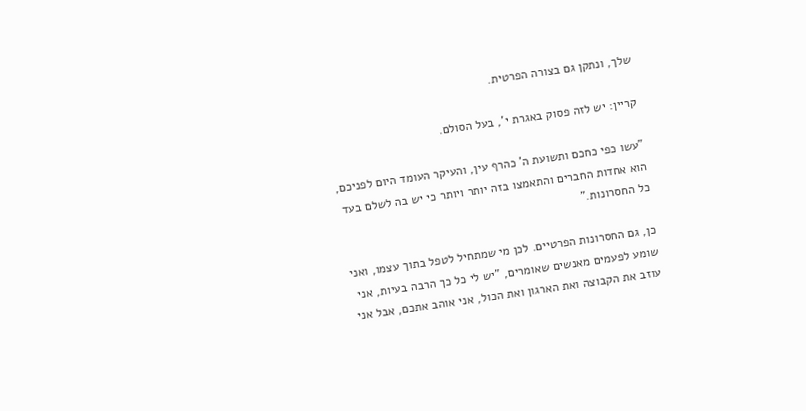שלך, ונתקן גם בצורה הפרטית.

קריין: יש לזה פסוק באגרת י', בעל הסולם.

"עשו כפי כחכם ותשועת ה' כהרף עין, והעיקר העומד היום לפניכם, הוא אחדות החברים והתאמצו בזה יותר ויותר כי יש בה לשלם בעד כל החסרונות."

כן, גם החסרונות הפרטיים. לכן מי שמתחיל לטפל בתוך עצמו, ואני שומע לפעמים מאנשים שאומרים, "יש לי כל כך הרבה בעיות, אני עוזב את הקבוצה ואת הארגון ואת הכול, אני אוהב אתכם, אבל אני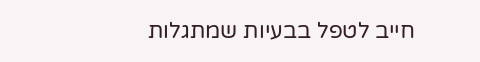חייב לטפל בבעיות שמתגלות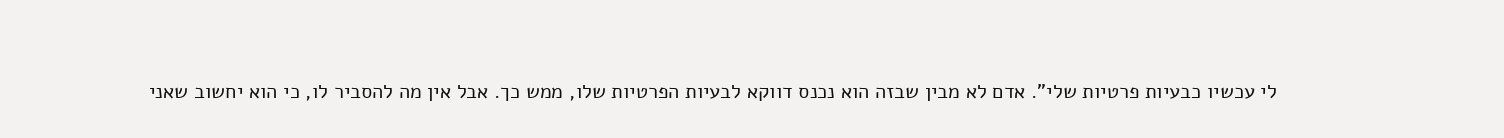לי עכשיו כבעיות פרטיות שלי". אדם לא מבין שבזה הוא נכנס דווקא לבעיות הפרטיות שלו, ממש כך. אבל אין מה להסביר לו, כי הוא יחשוב שאני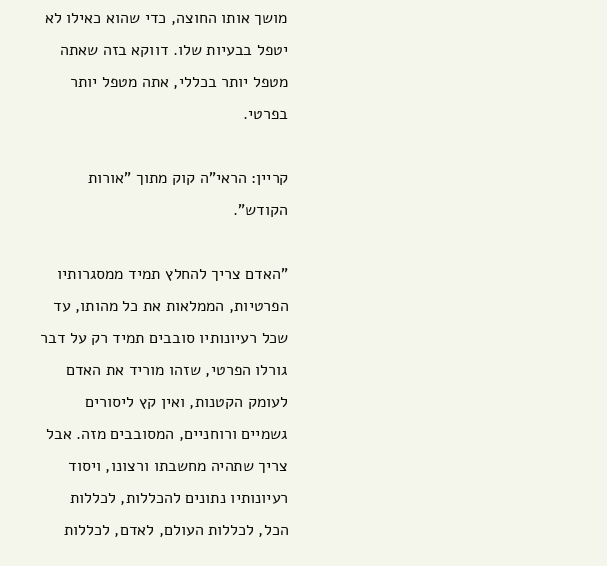מושך אותו החוצה, כדי שהוא כאילו לא יטפל בבעיות שלו. דווקא בזה שאתה מטפל יותר בכללי, אתה מטפל יותר בפרטי.

קריין: הראי"ה קוק מתוך "אורות הקודש".

"האדם צריך להחלץ תמיד ממסגרותיו הפרטיות, הממלאות את כל מהותו, עד שכל רעיונותיו סובבים תמיד רק על דבר גורלו הפרטי, שזהו מוריד את האדם לעומק הקטנות, ואין קץ ליסורים גשמיים ורוחניים, המסובבים מזה. אבל צריך שתהיה מחשבתו ורצונו, ויסוד רעיונותיו נתונים להכללות, לכללות הכל, לכללות העולם, לאדם, לכללות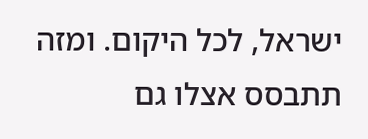ישראל, לכל היקום. ומזה תתבסס אצלו גם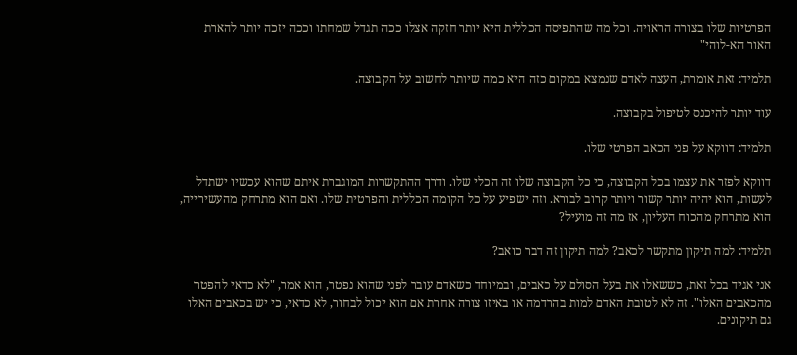הפרטיות שלו בצורה הראויה. וכל מה שהתפיסה הכללית היא יותר חזקה אצלו ככה תגדל שמחתו וככה יזכה יותר להארת האור הא-לוהי"

תלמיד: זאת אומרת, העצה לאדם שנמצא במקום כזה היא כמה שיותר לחשוב על הקבוצה.

עוד יותר להיכנס לטיפול בקבוצה.

תלמיד: דווקא על פני הכאב הפרטי שלו.

דווקא לפזר את עצמו בכל הקבוצה, כי כל הקבוצה שלו זה הכלי שלו. ודרך ההתקשרות המוגברת איתם שהוא עכשיו ישתדל לעשות, הוא יהיה יותר קשור ויותר קרוב לבורא. וזה ישפיע על כל הקומה הכללית והפרטית שלו. ואם הוא מתרחק מהעשירייה, הוא מתרחק מהכוח העליון, אז מה זה מועיל?

תלמיד: למה תיקון מתקשר לכאב? למה תיקון זה דבר כואב?

אני אגיד בכל זאת, כששאלו את בעל הסולם על כאבים, ובמיוחד כשאדם עובר לפני שהוא נפטר, הוא אמר, "לא כדאי להפטר מהכאבים האלו". זה לא לטובת האדם למות בהרדמה או באיזו צורה אחרת אם הוא יכול לבחור, לא כדאי, כי יש בכאבים האלו גם תיקונים.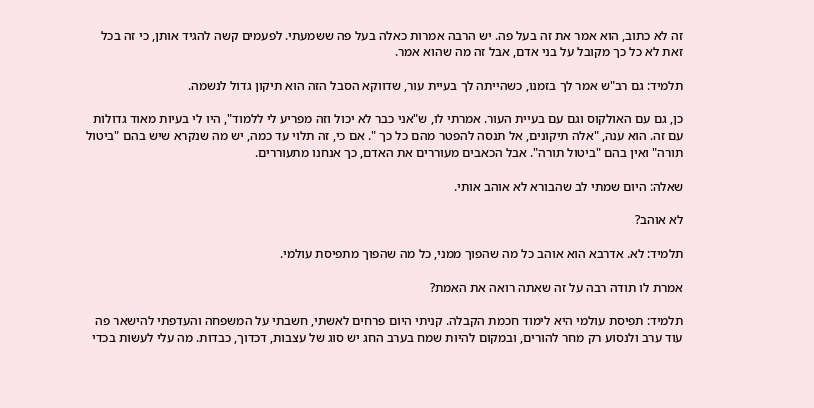זה לא כתוב, הוא אמר את זה בעל פה. יש הרבה אמרות כאלה בעל פה ששמעתי. לפעמים קשה להגיד אותן, כי זה בכל זאת לא כל כך מקובל על בני אדם, אבל זה מה שהוא אמר.

תלמיד: גם רב"ש אמר לך בזמנו, כשהייתה לך בעיית עור, שדווקא הסבל הזה הוא תיקון גדול לנשמה.

כן, גם עם האולקוס וגם עם בעיית העור. אמרתי לו, ש"אני כבר לא יכול וזה מפריע לי ללמוד", היו לי בעיות מאוד גדולות עם זה. הוא ענה, "אלה תיקונים, אל תנסה להפטר מהם כל כך ". אם כי, זה תלוי עד כמה, יש מה שנקרא שיש בהם "ביטול תורה" ואין בהם "ביטול תורה". אבל הכאבים מעוררים את האדם, כך אנחנו מתעוררים.

שאלה: היום שמתי לב שהבורא לא אוהב אותי.

לא אוהב?

תלמיד: לא. אדרבא הוא אוהב כל מה שהפוך ממני, כל מה שהפוך מתפיסת עולמי.

אמרת לו תודה רבה על זה שאתה רואה את האמת?

תלמיד: תפיסת עולמי היא לימוד חכמת הקבלה. קניתי היום פרחים לאשתי, חשבתי על המשפחה והעדפתי להישאר פה עוד ערב ולנסוע רק מחר להורים, ובמקום להיות שמח בערב החג יש סוג של עצבות, דכדוך, כבדות. מה עלי לעשות בכדי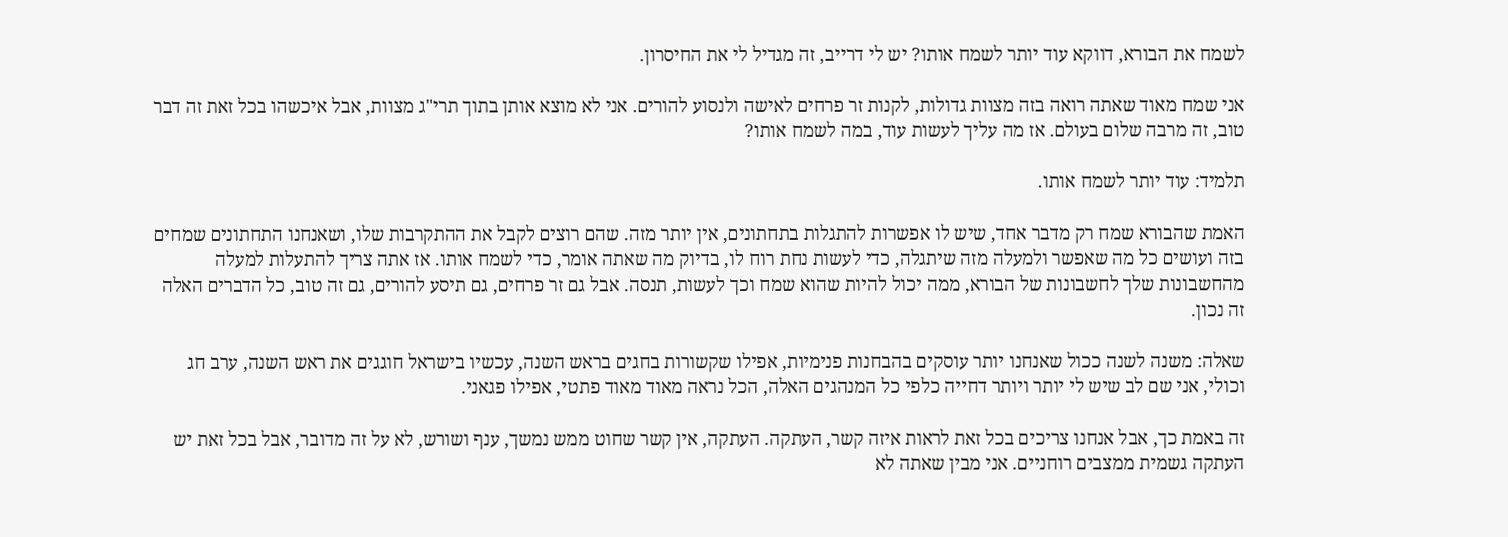לשמח את הבורא, דווקא עוד יותר לשמח אותו? יש לי דרייב, זה מגדיל לי את החיסרון.

אני שמח מאוד שאתה רואה בזה מצוות גדולות, לקנות זר פרחים לאישה ולנסוע להורים. אני לא מוצא אותן בתוך תרי"ג מצוות, אבל איכשהו בכל זאת זה דבר טוב, זה מרבה שלום בעולם. אז מה עליך לעשות עוד, במה לשמח אותו?

תלמיד: עוד יותר לשמח אותו.

האמת שהבורא שמח רק מדבר אחד, שיש לו אפשרות להתגלות בתחתונים, אין יותר מזה. שהם רוצים לקבל את ההתקרבות שלו, ושאנחנו התחתונים שמחים בזה ועושים כל מה שאפשר ולמעלה מזה שיתגלה, כדי לעשות נחת רוח לו, בדיוק מה שאתה אומר, כדי לשמח אותו. אז אתה צריך להתעלות למעלה מהחשבונות שלך לחשבונות של הבורא, ממה יכול להיות שהוא שמח וכך לעשות, תנסה. אבל גם זר פרחים, גם תיסע להורים, גם זה טוב, כל הדברים האלה זה נכון.

שאלה: משנה לשנה ככול שאנחנו יותר עוסקים בהבחנות פנימיות, אפילו שקשורות בחגים בראש השנה, עכשיו בישראל חוגגים את ראש השנה, ערב חג וכולי, אני שם לב שיש לי יותר ויותר דחייה כלפי כל המנהגים האלה, הכל נראה מאוד מאוד פתטי, אפילו פגאני.

זה באמת כך, אבל אנחנו צריכים בכל זאת לראות איזה קשר, העתקה. העתקה, אין קשר שחוט ממש נמשך, ענף ושורש, לא על זה מדובר, אבל בכל זאת יש העתקה גשמית ממצבים רוחניים. אני מבין שאתה לא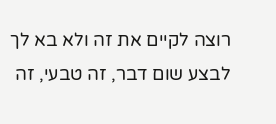רוצה לקיים את זה ולא בא לך לבצע שום דבר, זה טבעי, זה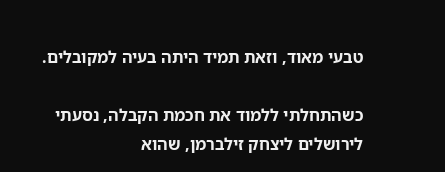טבעי מאוד, וזאת תמיד היתה בעיה למקובלים.

כשהתחלתי ללמוד את חכמת הקבלה, נסעתי לירושלים ליצחק זילברמן, שהוא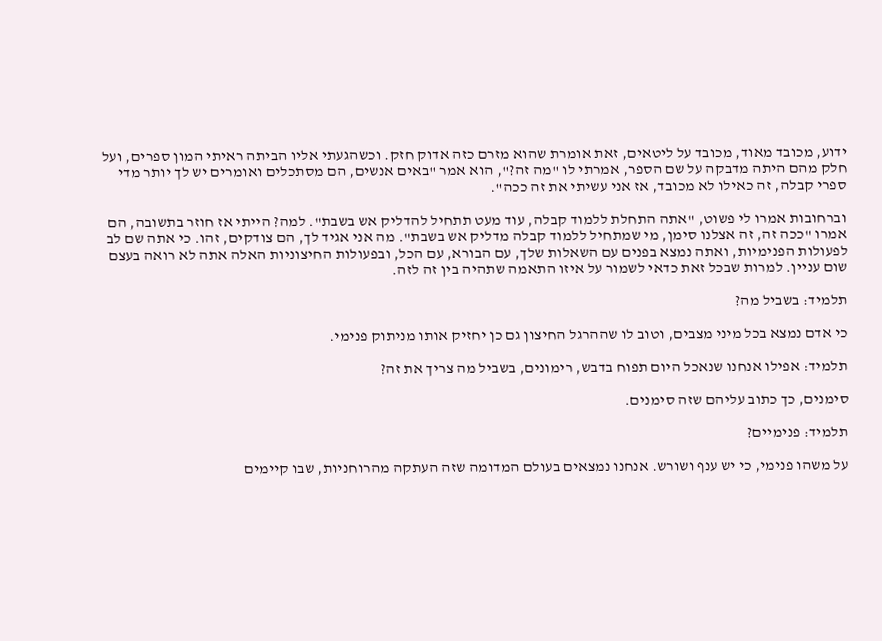ידוע, מכובד מאוד, מכובד על ליטאים, זאת אומרת שהוא מזרם כזה אדוק חזק. וכשהגעתי אליו הביתה ראיתי המון ספרים, ועל חלק מהם היתה מדבקה על שם הספר, אמרתי לו "מה זה?", הוא אמר "באים אנשים, הם מסתכלים ואומרים יש לך יותר מדי ספרי קבלה, זה כאילו לא מכובד, אז אני עשיתי את זה ככה".

וברחובות אמרו לי פשוט, "אתה התחלת ללמוד קבלה, עוד מעט תתחיל להדליק אש בשבת". למה? הייתי אז חוזר בתשובה, הם אמרו "ככה זה, זה אצלנו סימן, מי שמתחיל ללמוד קבלה מדליק אש בשבת". מה אני אגיד לך, הם צודקים, זהו. כי אתה שם לב לפעולות הפנימיות, ואתה נמצא בפנים עם השאלות שלך, עם הבורא, עם הכל, ובפעולות החיצוניות האלה אתה לא רואה בעצם שום עניין. למרות שבכל זאת כדאי לשמור על איזו התאמה שתהיה בין זה לזה.

תלמיד: בשביל מה?

כי אדם נמצא בכל מיני מצבים, וטוב לו שההרגל החיצון גם כן יחזיק אותו מניתוק פנימי.

תלמיד: אפילו אנחנו שנאכל היום תפוח בדבש, רימונים, בשביל מה צריך את זה?

סימנים, כך כתוב עליהם שזה סימנים.

תלמיד: פנימיים?

על משהו פנימי, כי יש ענף ושורש. אנחנו נמצאים בעולם המדומה שזה העתקה מהרוחניות, שבו קיימים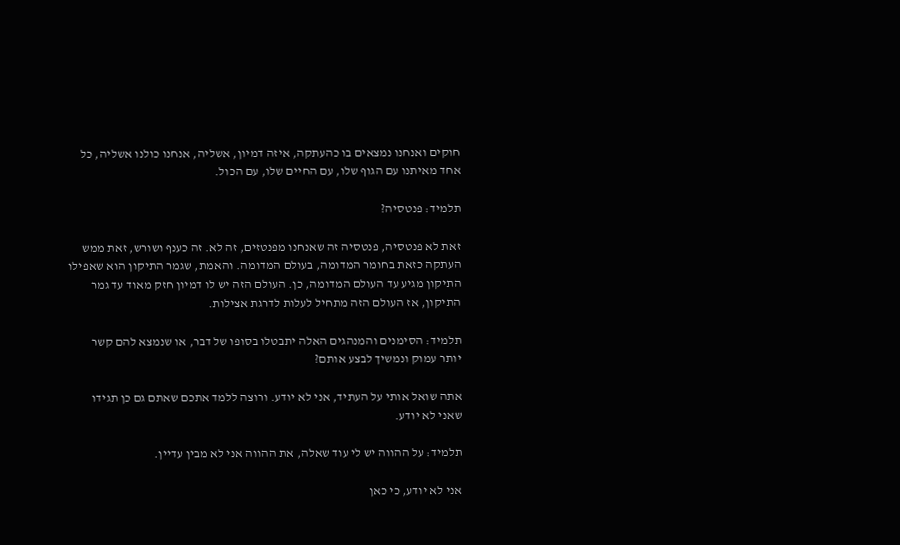חוקים ואנחנו נמצאים בו כהעתקה, איזה דמיון, אשליה, אנחנו כולנו אשליה, כל אחד מאיתנו עם הגוף שלו, עם החיים שלו, עם הכול.

תלמיד: פנטסיה?

זאת לא פנטסיה, פנטסיה זה שאנחנו מפנטזים, זה לא. זה כענף ושורש, זאת ממש העתקה כזאת בחומר המדומה, בעולם המדומה. והאמת, שגמר התיקון הוא שאפילו התיקון מגיע עד העולם המדומה, כן. העולם הזה יש לו דמיון חזק מאוד עד גמר התיקון, אז העולם הזה מתחיל לעלות לדרגת אצילות.

תלמיד: הסימנים והמנהגים האלה יתבטלו בסופו של דבר, או שנמצא להם קשר יותר עמוק ונמשיך לבצע אותם?

אתה שואל אותי על העתיד, אני לא יודע. ורוצה ללמד אתכם שאתם גם כן תגידו שאני לא יודע.

תלמיד: על ההווה יש לי עוד שאלה, את ההווה אני לא מבין עדיין.

אני לא יודע, כי כאן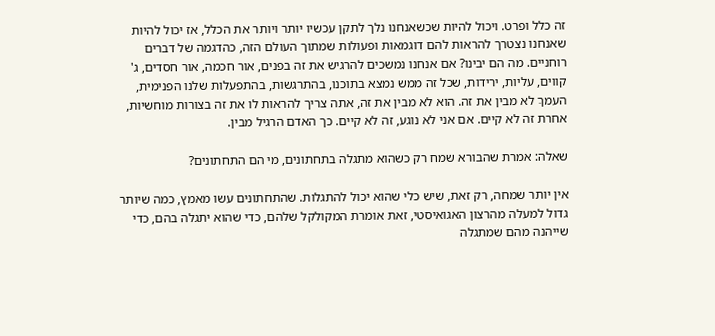זה כלל ופרט. ויכול להיות שכשאנחנו נלך לתקן עכשיו יותר ויותר את הכלל, אז יכול להיות שאנחנו נצטרך להראות להם דוגמאות ופעולות שמתוך העולם הזה, כהדגמה של דברים רוחניים. מה הם יבינו? אם אנחנו נמשכים להרגיש את זה בפנים, אור חכמה, אור חסדים, ג' קווים, עליות, ירידות, שכל זה ממש נמצא בתוכנו, בהתרגשות, בהתפעלות שלנו הפנימית, העמךַ לא מבין את זה. הוא לא מבין את זה, אתה צריך להראות לו את זה בצורות מוחשיות, אחרת זה לא קיים. אם אני לא נוגע, זה לא קיים. כך האדם הרגיל מבין.

שאלה: אמרת שהבורא שמח רק כשהוא מתגלה בתחתונים, מי הם התחתונים?

אין יותר שמחה, רק זאת, שיש כלי שהוא יכול להתגלות. שהתחתונים עשו מאמץ, כמה שיותר גדול למעלה מהרצון האגואיסטי, זאת אומרת המקולקל שלהם, כדי שהוא יתגלה בהם, כדי שייהנה מהם שמתגלה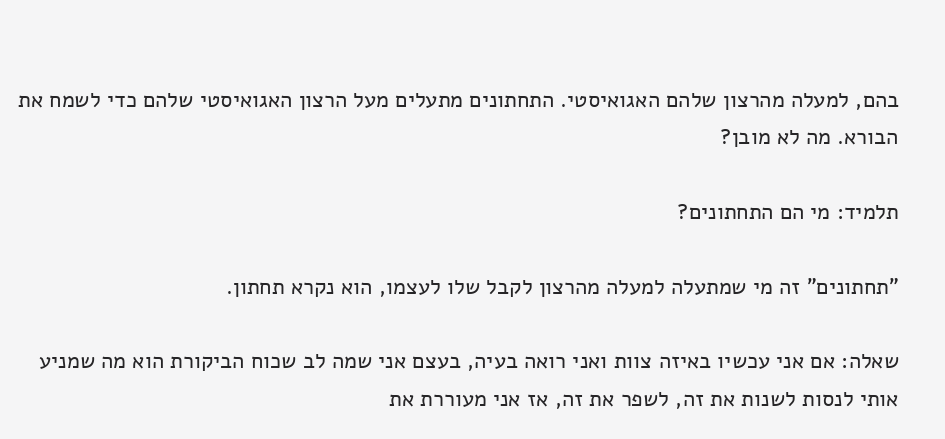בהם, למעלה מהרצון שלהם האגואיסטי. התחתונים מתעלים מעל הרצון האגואיסטי שלהם כדי לשמח את הבורא. מה לא מובן?

תלמיד: מי הם התחתונים?

"תחתונים" זה מי שמתעלה למעלה מהרצון לקבל שלו לעצמו, הוא נקרא תחתון.

שאלה: אם אני עכשיו באיזה צוות ואני רואה בעיה, בעצם אני שמה לב שכוח הביקורת הוא מה שמניע אותי לנסות לשנות את זה, לשפר את זה, אז אני מעוררת את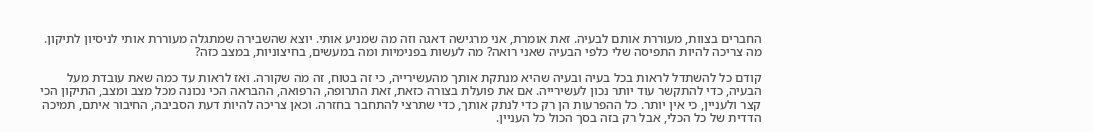החברים בצוות, מעוררת אותם לבעיה. זאת אומרת, אני מרגישה דאגה וזה מה שמניע אותי. יוצא שהשבירה שמתגלה מעוררת אותי לניסיון לתיקון. מה צריכה להיות התפיסה שלי כלפי הבעיה שאני רואה? מה לעשות בפנימיות ומה במעשים, בחיצוניות, במצב כזה?

קודם כל להשתדל לראות בכל בעיה ובעיה שהיא מנתקת אותך מהעשירייה, כי זה בטוח, זה מה שקורה. ואז לראות עד כמה שאת עובדת מעל הבעיה, כדי להתקשר עוד יותר נכון לעשירייה. אם את פועלת בצורה כזאת, זאת התרופה, הרפואה, ההבראה הכי נכונה מכל מצב ומצב, התיקון הכי קצר ולעניין, כי אין יותר. כל ההפרעות הן רק כדי לנתק אותך, כדי שתרצי להתחבר בחזרה. וכאן צריכה להיות דעת הסביבה, החיבור איתם, תמיכה הדדית של כל הכלי, אבל רק בזה בסך הכול כל העניין.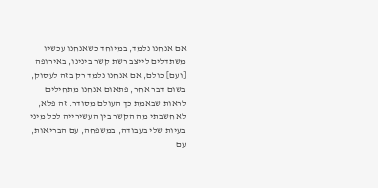אם אנחנו נלמד, במיוחד כשאנחנו עכשיו משתדלים לייצב רשת קשר בינינו, באירופה [ועם] כולם, אם אנחנו נלמד רק בזה לעסוק, בשום דבר אחר, פתאום אנחנו מתחילים לראות שבאמת כך העולם מסודר. זה פלא, לא חשבתי מה הקשר בין העשירייה לכל מיני בעיות שלי בעבודה, במשפחה, עם הבריאות, עם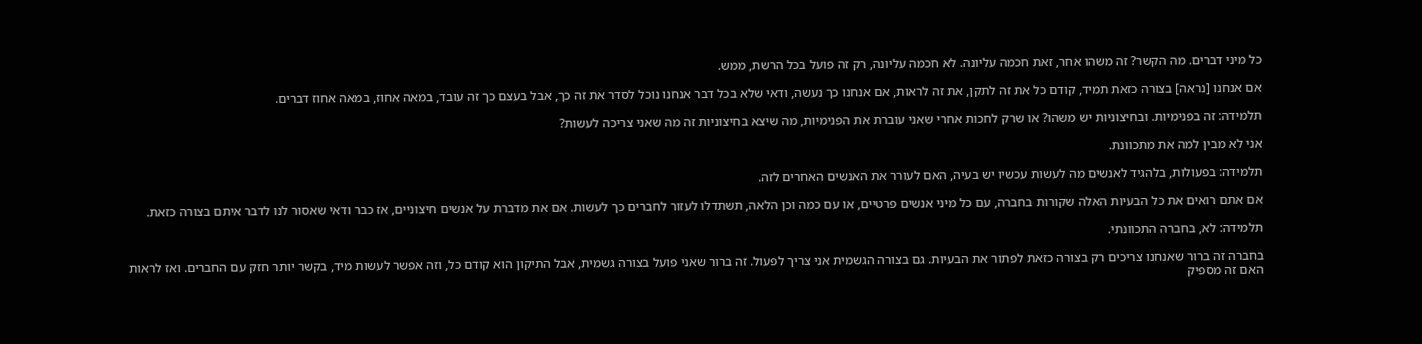כל מיני דברים. מה הקשר? זה משהו אחר, זאת חכמה עליונה. לא חכמה עליונה, רק זה פועל בכל הרשת, ממש.

אם אנחנו [נראה] בצורה כזאת תמיד, קודם כל את זה לתקן, את זה לראות, אם אנחנו כך נעשה, ודאי שלא בכל דבר אנחנו נוכל לסדר את זה כך, אבל בעצם כך זה עובד, במאה אחוז, במאה אחוז דברים.

תלמידה: זה בפנימיות. ובחיצוניות יש משהו? או שרק לחכות אחרי שאני עוברת את הפנימיות, מה שיצא בחיצוניות זה מה שאני צריכה לעשות?

אני לא מבין למה את מתכוונת.

תלמידה: בפעולות, בלהגיד לאנשים מה לעשות עכשיו יש בעיה, האם לעורר את האנשים האחרים לזה.

אם אתם רואים את כל הבעיות האלה שקורות בחברה, עם כל מיני אנשים פרטיים, או עם כמה וכן הלאה, תשתדלו לעזור לחברים כך לעשות. אם את מדברת על אנשים חיצוניים, אז כבר ודאי שאסור לנו לדבר איתם בצורה כזאת.

תלמידה: לא, בחברה התכוונתי.

בחברה זה ברור שאנחנו צריכים רק בצורה כזאת לפתור את הבעיות. גם בצורה הגשמית אני צריך לפעול. זה ברור שאני פועל בצורה גשמית, אבל התיקון הוא קודם כל, וזה אפשר לעשות מיד, בקשר יותר חזק עם החברים. ואז לראות האם זה מספיק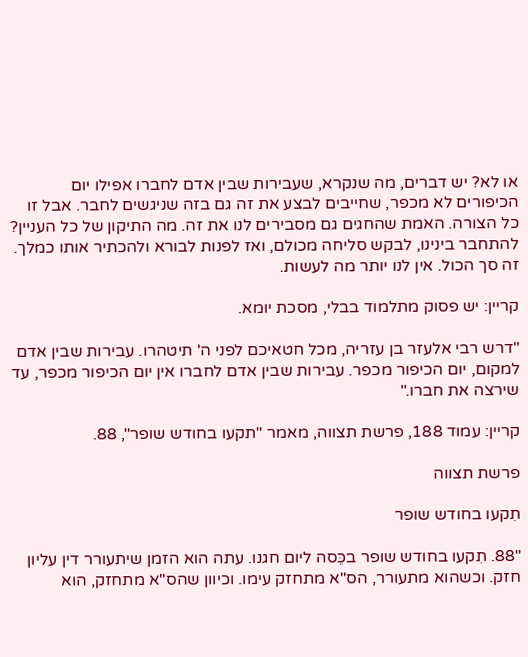או לא? יש דברים, מה שנקרא, שעבירות שבין אדם לחברו אפילו יום הכיפורים לא מכפר, שחייבים לבצע את זה גם בזה שניגשים לחבר. אבל זו כל הצורה. האמת שהחגים גם מסבירים לנו את זה. מה התיקון של כל העניין? להתחבר בינינו, לבקש סליחה מכולם, ואז לפנות לבורא ולהכתיר אותו כמלך. זה סך הכול. אין לנו יותר מה לעשות.

קריין: יש פסוק מתלמוד בבלי, מסכת יומא.

"דרש רבי אלעזר בן עזריה, מכל חטאיכם לפני ה' תיטהרו. עבירות שבין אדם למקום, יום הכיפור מכפר. עבירות שבין אדם לחברו אין יום הכיפור מכפר, עד שירצה את חברו."

קריין: עמוד 188, פרשת תצווה, מאמר "תקעו בחודש שופר", 88.

פרשת תצווה

תִקעו בחודש שופר

"88. תִקעו בחודש שופר בכֵּסה ליום חגנו. עתה הוא הזמן שיתעורר דין עליון חזק. וכשהוא מתעורר, הס"א מתחזק עימו. וכיוון שהס"א מתחזק, הוא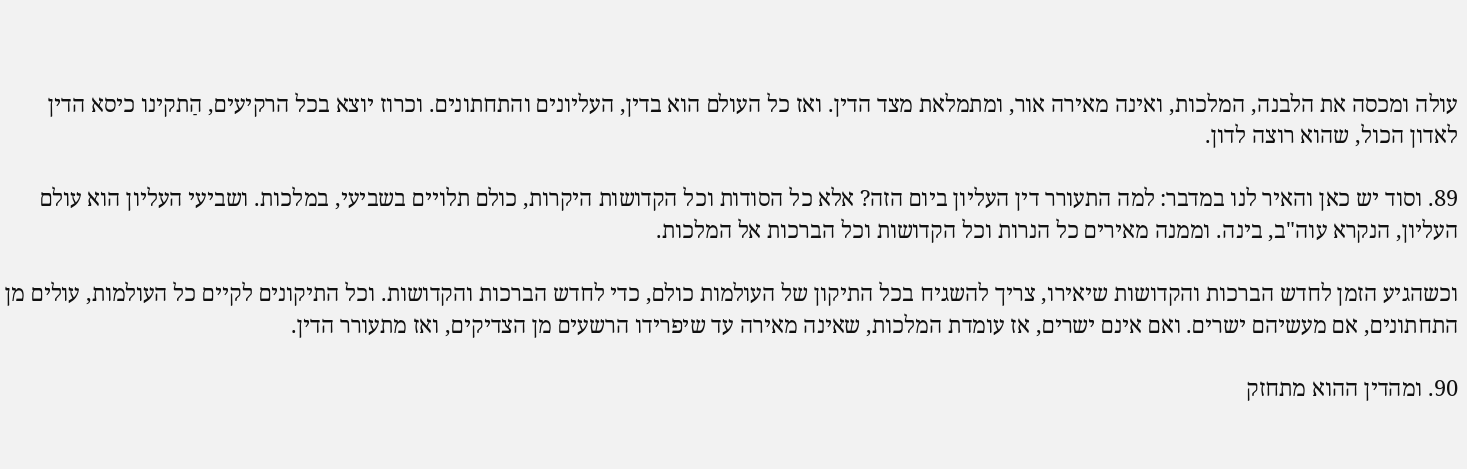עולה ומכסה את הלבנה, המלכות, ואינה מאירה אור, ומתמלאת מצד הדין. ואז כל העולם הוא בדין, העליונים והתחתונים. וכרוז יוצא בכל הרקיעים, הַתקינו כיסא הדין לאדון הכול, שהוא רוצה לדון.

89. וסוד יש כאן והאיר לנו במדבר: למה התעורר דין העליון ביום הזה? אלא כל הסודות וכל הקדושות היקרות, כולם תלויים בשביעי, במלכות. ושביעי העליון הוא עולם העליון, הנקרא עוה"ב, בינה. וממנה מאירים כל הנרות וכל הקדושות וכל הברכות אל המלכות.

וכשהגיע הזמן לחדש הברכות והקדושות שיאירו, צריך להשגיח בכל התיקון של העולמות כולם, כדי לחדש הברכות והקדושות. וכל התיקונים לקיים כל העולמות, עולים מן התחתונים, אם מעשיהם ישרים. ואם אינם ישרים, אז עומדת המלכות, שאינה מאירה עד שיפרידו הרשעים מן הצדיקים, ואז מתעורר הדין.

90. ומהדין ההוא מתחזק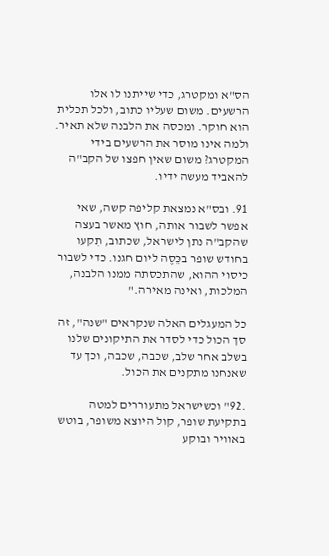הס"א ומקטרג, כדי שייתנו לו אלו הרשעים. משום שעליו כתוב, ולכל תכלית הוא חוקר. ומכסה את הלבנה שלא תאיר. ולמה אינו מוסר את הרשעים בידי המקטרג? משום שאין חפצו של הקב"ה להאביד מעשה ידיו.

91. ובס"א נמצאת קליפה קשה, שאי אפשר לשבור אותה, חוץ מאשר בעצה שהקב"ה נתן לישראל, שכתוב, תִקעו בחודש שופר בכֵּסֶה ליום חגנו. כדי לשבור כיסוי ההוא, שהתכסתה ממנו הלבנה, המלכות, ואינה מאירה."

כל המעגלים האלה שנקראים "שנה", זה סך הכול כדי לסדר את התיקונים שלנו בשלב אחר שלב, שכבה, שכבה, וכך עד שאנחנו מתקנים את הכול.

.92" וכשישראל מתעוררים למטה בתקיעת שופר, קול היוצא משופר, בוטש באוויר ובוקע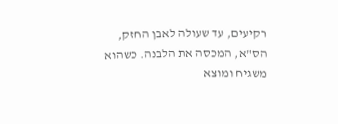רקיעים, עד שעולה לאבן החזק, הס"א, המכסה את הלבנה. כשהוא משגיח ומוצא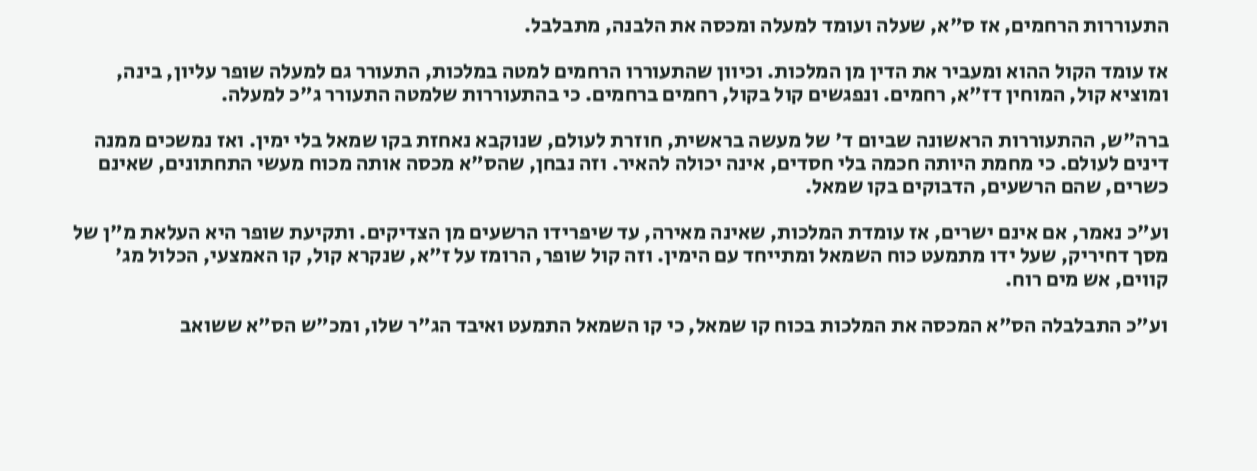התעוררות הרחמים, אז ס"א, שעלה ועומד למעלה ומכסה את הלבנה, מתבלבל.

אז עומד הקול ההוא ומעביר את הדין מן המלכות. וכיוון שהתעוררו הרחמים למטה במלכות, התעורר גם למעלה שופר עליון, בינה, ומוציא קול, המוחין דז"א, רחמים. ונפגשים קול בקול, רחמים ברחמים. כי בהתעוררות שלמטה התעורר ג"כ למעלה.

ברה"ש, ההתעוררות הראשונה שביום ד' של מעשה בראשית, חוזרת לעולם, שנוקבא נאחזת בקו שמאל בלי ימין. ואז נמשכים ממנה דינים לעולם. כי מחמת היותה חכמה בלי חסדים, אינה יכולה להאיר. וזה נבחן, שהס"א מכסה אותה מכוח מעשי התחתונים, שאינם כשרים, שהם הרשעים, הדבוקים בקו שמאל.

וע"כ נאמר, אם אינם ישרים, אז עומדת המלכות, שאינה מאירה, עד שיפרידו הרשעים מן הצדיקים. ותקיעת שופר היא העלאת מ"ן של מסך דחיריק, שעל ידו מתמעט כוח השמאל ומתייחד עם הימין. וזה קול שופר, הרומז על ז"א, שנקרא קול, קו האמצעי, הכלול מג' קווים, אש מים רוח.

וע"כ התבלבלה הס"א המכסה את המלכות בכוח קו שמאל, כי קו השמאל התמעט ואיבד הג"ר שלו, ומכ"ש הס"א ששואב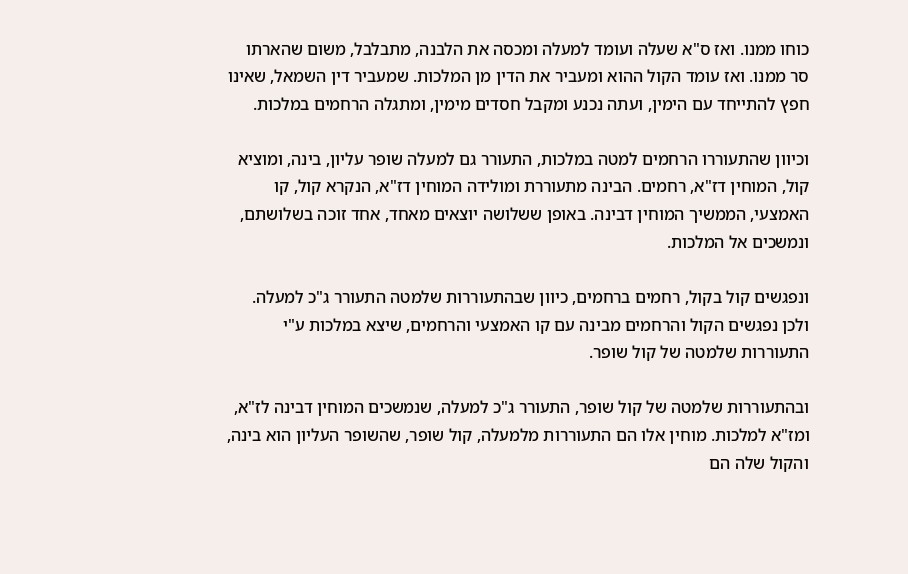כוחו ממנו. ואז ס"א שעלה ועומד למעלה ומכסה את הלבנה, מתבלבל, משום שהארתו סר ממנו. ואז עומד הקול ההוא ומעביר את הדין מן המלכות. שמעביר דין השמאל, שאינו חפץ להתייחד עם הימין, ועתה נכנע ומקבל חסדים מימין, ומתגלה הרחמים במלכות.

וכיוון שהתעוררו הרחמים למטה במלכות, התעורר גם למעלה שופר עליון, בינה, ומוציא קול, המוחין דז"א, רחמים. הבינה מתעוררת ומולידה המוחין דז"א, הנקרא קול, קו האמצעי, הממשיך המוחין דבינה. באופן ששלושה יוצאים מאחד, אחד זוכה בשלושתם, ונמשכים אל המלכות.

ונפגשים קול בקול, רחמים ברחמים, כיוון שבהתעוררות שלמטה התעורר ג"כ למעלה. ולכן נפגשים הקול והרחמים מבינה עם קו האמצעי והרחמים, שיצא במלכות ע"י התעוררות שלמטה של קול שופר.

ובהתעוררות שלמטה של קול שופר, התעורר ג"כ למעלה, שנמשכים המוחין דבינה לז"א, ומז"א למלכות. מוחין אלו הם התעוררות מלמעלה, קול שופר, שהשופר העליון הוא בינה, והקול שלה הם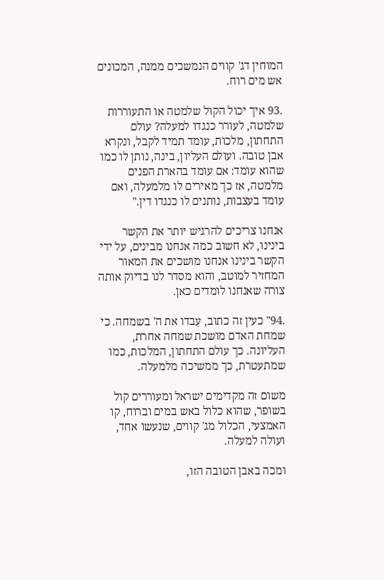המוחין דג' קווים הנמשכים ממנה, המכונים אש מים רוח.

.93 איך יכול הקול שלמטה או התעוררות שלמטה, לעורר כנגדו למעלה? עולם התחתון, מלכות, עומד תמיד לקבל, ונקרא אבן טובה. ועולם העליון, בינה, נותן לו כמו שהוא עומד: אם עומד בהארת הפנים מלמטה, אז כך מאירים לו מלמעלה, ואם עומד בעצבות, נותנים לו כנגדו דין."

אנחנו צריכים להרגיש יותר את הקשר בינינו, לא חשוב כמה אנחנו מבינים, על ידי הקשר בינינו אנחנו מושכים את המאור המחזיר למוטב, והוא מסדר לנו בדיוק אותה צורה שאנחנו לומדים כאן.

.94" כעין זה כתוב, עִבדו את ה' בשמחה. כי שמחת האדם מושכת שמחה אחרת, העליונה. כך עולם התחתון, המלכות, כמו שמתעטרת, כך ממשיכה מלמעלה.

משום זה מקדימים ישראל ומעוררים קול בשופר, שהוא כלול באש במים וברוח, קו האמצעי, הכלול מג' קווים, שנעשו אחד, ועולה למעלה.

ומכה באבן הטובה הזו,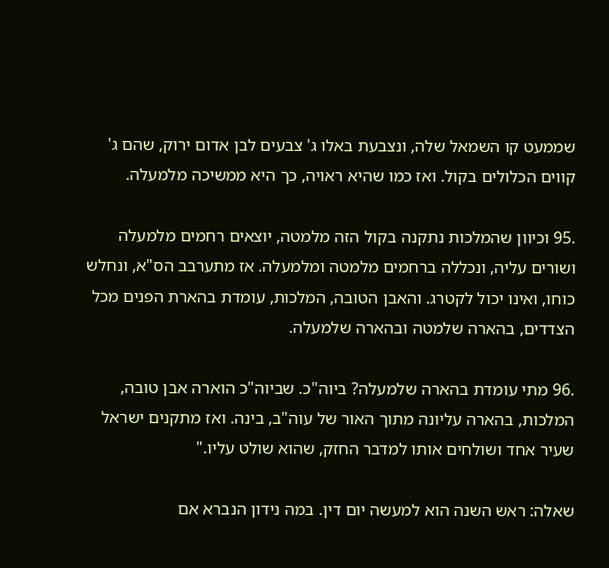שממעט קו השמאל שלה, ונצבעת באלו ג' צבעים לבן אדום ירוק, שהם ג' קווים הכלולים בקול. ואז כמו שהיא ראויה, כך היא ממשיכה מלמעלה.

.95 וכיוון שהמלכות נתקנה בקול הזה מלמטה, יוצאים רחמים מלמעלה ושורים עליה, ונכללה ברחמים מלמטה ומלמעלה. אז מתערבב הס"א, ונחלש כוחו, ואינו יכול לקטרג. והאבן הטובה, המלכות, עומדת בהארת הפנים מכל הצדדים, בהארה שלמטה ובהארה שלמעלה.

.96 מתי עומדת בהארה שלמעלה? ביוה"כ. שביוה"כ הוארה אבן טובה, המלכות, בהארה עליונה מתוך האור של עוה"ב, בינה. ואז מתקנים ישראל שעיר אחד ושולחים אותו למדבר החזק, שהוא שולט עליו."

שאלה: ראש השנה הוא למעשה יום דין. במה נידון הנברא אם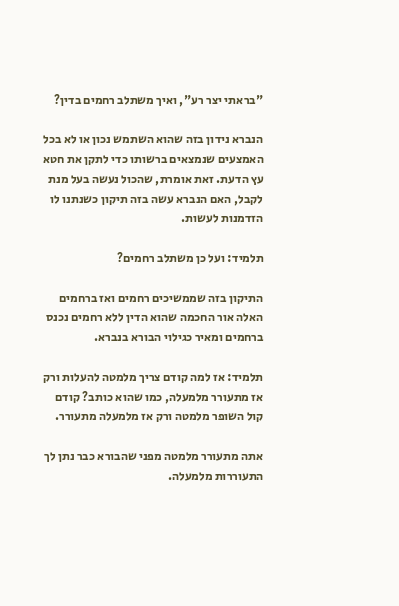"בראתי יצר רע", ואיך משתלב רחמים בדין?

הנברא נידון בזה שהוא השתמש נכון או לא בכל האמצעים שנמצאים ברשותו כדי לתקן את חטא עץ הדעת. זאת אומרת, שהכול נעשה בעל מנת לקבל, האם הנברא עשה בזה תיקון כשנתנו לו הזדמנות לעשות.

תלמיד: ועל כן משתלב רחמים?

התיקון בזה שממשיכים רחמים ואז ברחמים האלה אור החכמה שהוא הדין ללא רחמים נכנס ברחמים ומאיר כגילוי הבורא בנברא.

תלמיד: אז למה קודם צריך מלמטה להעלות ורק אז מתעורר מלמעלה, כמו שהוא כותב? קודם קול השופר מלמטה ורק אז מלמעלה מתעורר.

אתה מתעורר מלמטה מפני שהבורא כבר נתן לך התעוררות מלמעלה.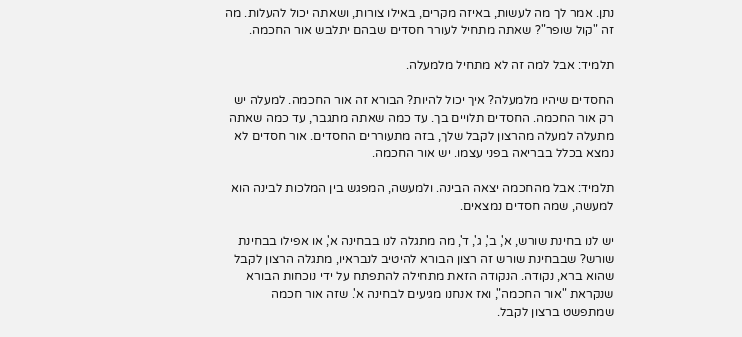נתן. אמר לך מה לעשות, באיזה מקרים, באילו צורות, ושאתה יכול להעלות. מה זה "קול שופר"? שאתה מתחיל לעורר חסדים שבהם יתלבש אור החכמה.

תלמיד: אבל למה זה לא מתחיל מלמעלה.

החסדים שיהיו מלמעלה? איך יכול להיות? הבורא זה אור החכמה. למעלה יש רק אור החכמה. החסדים תלויים בך. עד כמה שאתה מתגבר, עד כמה שאתה מתעלה למעלה מהרצון לקבל שלך, בזה מתעוררים החסדים. אור חסדים לא נמצא בכלל בבריאה בפני עצמו. יש אור החכמה.

תלמיד: אבל מהחכמה יצאה הבינה. ולמעשה, המפגש בין המלכות לבינה הוא למעשה, שמה חסדים נמצאים.

יש לנו בחינת שורש, א', ב', ג', ד', מה מתגלה לנו בבחינה א', או אפילו בבחינת שורש? שבבחינת שורש זה רצון הבורא להיטיב לנבראיו, מתגלה הרצון לקבל שהוא ברא, נקודה. הנקודה הזאת מתחילה להתפתח על ידי נוכחות הבורא שנקראת "אור החכמה", ואז אנחנו מגיעים לבחינה א'. שזה אור חכמה שמתפשט ברצון לקבל.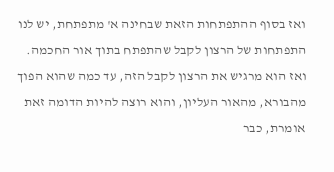ואז בסוף ההתפתחות הזאת שבחינה א' מתפתחת, יש לנו התפתחות של הרצון לקבל שהתפתח בתוך אור החכמה. ואז הוא מרגיש את הרצון לקבל הזה, עד כמה שהוא הפוך מהבורא, מהאור העליון, והוא רוצה להיות הדומה זאת אומרת, כבר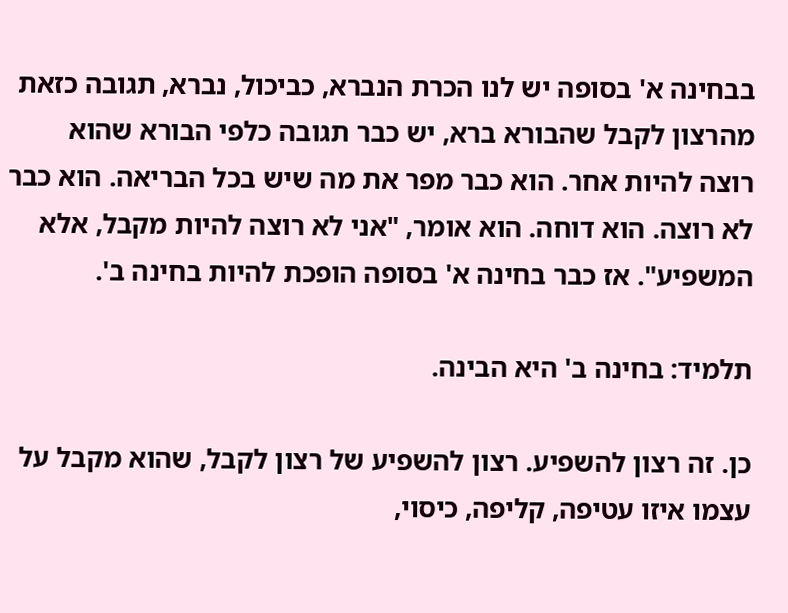בבחינה א' בסופה יש לנו הכרת הנברא, כביכול, נברא, תגובה כזאת מהרצון לקבל שהבורא ברא, יש כבר תגובה כלפי הבורא שהוא רוצה להיות אחר. הוא כבר מפר את מה שיש בכל הבריאה. הוא כבר לא רוצה. הוא דוחה. הוא אומר, "אני לא רוצה להיות מקבל, אלא המשפיע". אז כבר בחינה א' בסופה הופכת להיות בחינה ב'.

תלמיד: בחינה ב' היא הבינה.

כן. זה רצון להשפיע. רצון להשפיע של רצון לקבל, שהוא מקבל על עצמו איזו עטיפה, קליפה, כיסוי,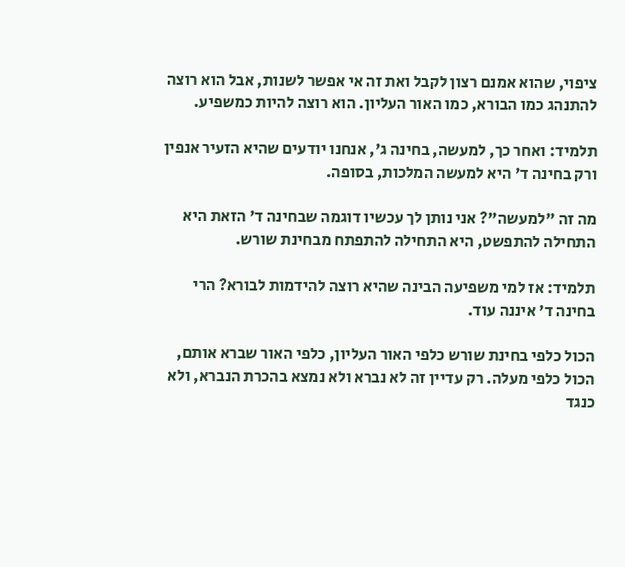ציפוי, שהוא אמנם רצון לקבל ואת זה אי אפשר לשנות, אבל הוא רוצה להתנהג כמו הבורא, כמו האור העליון. הוא רוצה להיות כמשפיע.

תלמיד: ואחר כך, למעשה, בחינה ג', אנחנו יודעים שהיא הזעיר אנפין ורק בחינה ד' היא למעשה המלכות, בסופה.

מה זה "למעשה"? אני נותן לך עכשיו דוגמה שבחינה ד' הזאת היא התחילה להתפשט, היא התחילה להתפתח מבחינת שורש.

תלמיד: אז למי משפיעה הבינה שהיא רוצה להידמות לבורא? הרי בחינה ד' איננה עוד.

הכול כלפי בחינת שורש כלפי האור העליון, כלפי האור שברא אותם, הכול כלפי מעלה. רק עדיין זה לא נברא ולא נמצא בהכרת הנברא, ולא כנגד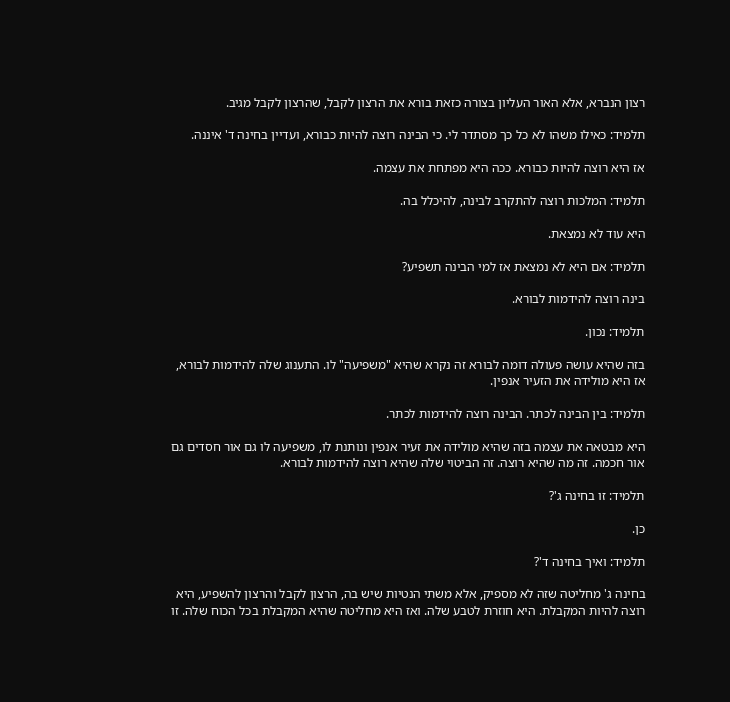רצון הנברא, אלא האור העליון בצורה כזאת בורא את הרצון לקבל, שהרצון לקבל מגיב.

תלמיד: כאילו משהו לא כל כך מסתדר לי. כי הבינה רוצה להיות כבורא, ועדיין בחינה ד' איננה.

אז היא רוצה להיות כבורא. ככה היא מפתחת את עצמה.

תלמיד: המלכות רוצה להתקרב לבינה, להיכלל בה.

היא עוד לא נמצאת.

תלמיד: אם היא לא נמצאת אז למי הבינה תשפיע?

בינה רוצה להידמות לבורא.

תלמיד: נכון.

בזה שהיא עושה פעולה דומה לבורא זה נקרא שהיא "משפיעה" לו. התענוג שלה להידמות לבורא, אז היא מולידה את הזעיר אנפין.

תלמיד: בין הבינה לכתר. הבינה רוצה להידמות לכתר.

היא מבטאה את עצמה בזה שהיא מולידה את זעיר אנפין ונותנת לו, משפיעה לו גם אור חסדים גם אור חכמה. זה מה שהיא רוצה. זה הביטוי שלה שהיא רוצה להידמות לבורא.

תלמיד: זו בחינה ג'?

כן.

תלמיד: ואיך בחינה ד'?

בחינה ג' מחליטה שזה לא מספיק, אלא משתי הנטיות שיש בה, הרצון לקבל והרצון להשפיע, היא רוצה להיות המקבלת. היא חוזרת לטבע שלה. ואז היא מחליטה שהיא המקבלת בכל הכוח שלה. זו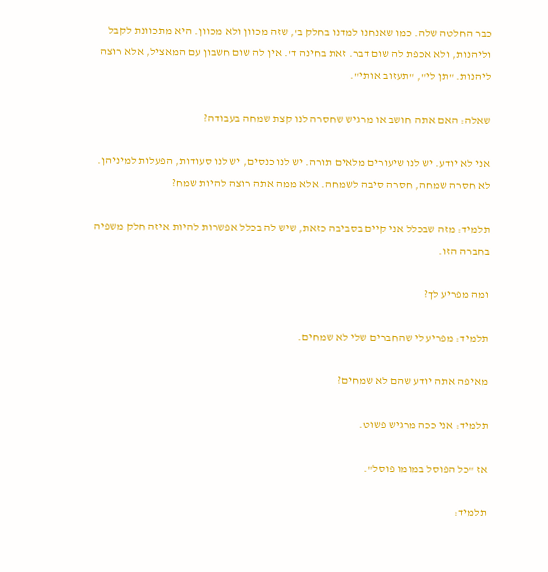כבר החלטה שלה. כמו שאנחנו למדנו בחלק ב', שזה מכוון ולא מכוון. היא מתכוונת לקבל וליהנות, ולא אכפת לה שום דבר. זאת בחינה ד'. אין לה שום חשבון עם המאציל, אלא רוצה ליהנות. "תן לי", "תעזוב אותי".

שאלה: האם אתה חושב או מרגיש שחסרה לנו קצת שמחה בעבודה?

אני לא יודע. יש לנו שיעורים מלאים תורה. יש לנו כנסים, יש לנו סעודות, הפעלות למיניהן. לא חסרה שמחה, חסרה סיבה לשמחה. אלא ממה אתה רוצה להיות שמח?

תלמיד: מזה שבכלל אני קיים בסביבה כזאת, שיש לה בכלל אפשרות להיות איזה חלק משפיה בחברה הזו.

ומה מפריע לך?

תלמיד: מפריע לי שהחברים שלי לא שמחים.

מאיפה אתה יודע שהם לא שמחים?

תלמיד: אני ככה מרגיש פשוט.

אז "כל הפוסל במומו פוסל".

תלמיד: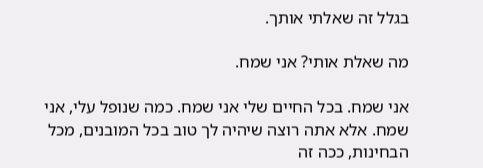בגלל זה שאלתי אותך.

מה שאלת אותי? אני שמח.

אני שמח. בכל החיים שלי אני שמח. כמה שנופל עלי, אני שמח. אלא אתה רוצה שיהיה לך טוב בכל המובנים, מכל הבחינות, ככה זה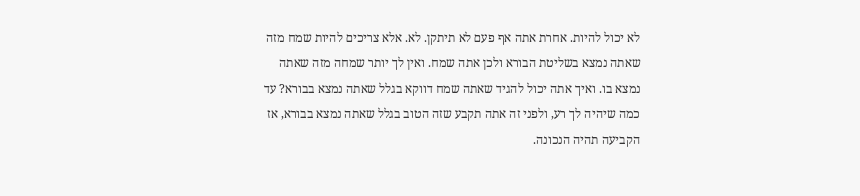לא יכול להיות. אחרת אתה אף פעם לא תיתקן. לא. אלא צריכים להיות שמח מזה שאתה נמצא בשליטת הבורא ולכן אתה שמח. ואין לך יותר שמחה מזה שאתה נמצא בו. ואיך אתה יכול להגיד שאתה שמח דווקא בגלל שאתה נמצא בבורא? עד כמה שיהיה לך רע, ולפני זה אתה תקבע שזה הטוב בגלל שאתה נמצא בבורא, אז הקביעה תהיה הנכונה.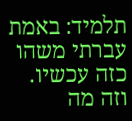תלמיד: באמת עברתי משהו כזה עכשיו. וזה מה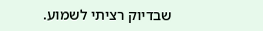שבדיוק רציתי לשמוע.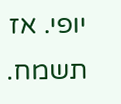יופי. אז תשמח.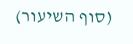(סוף השיעור)